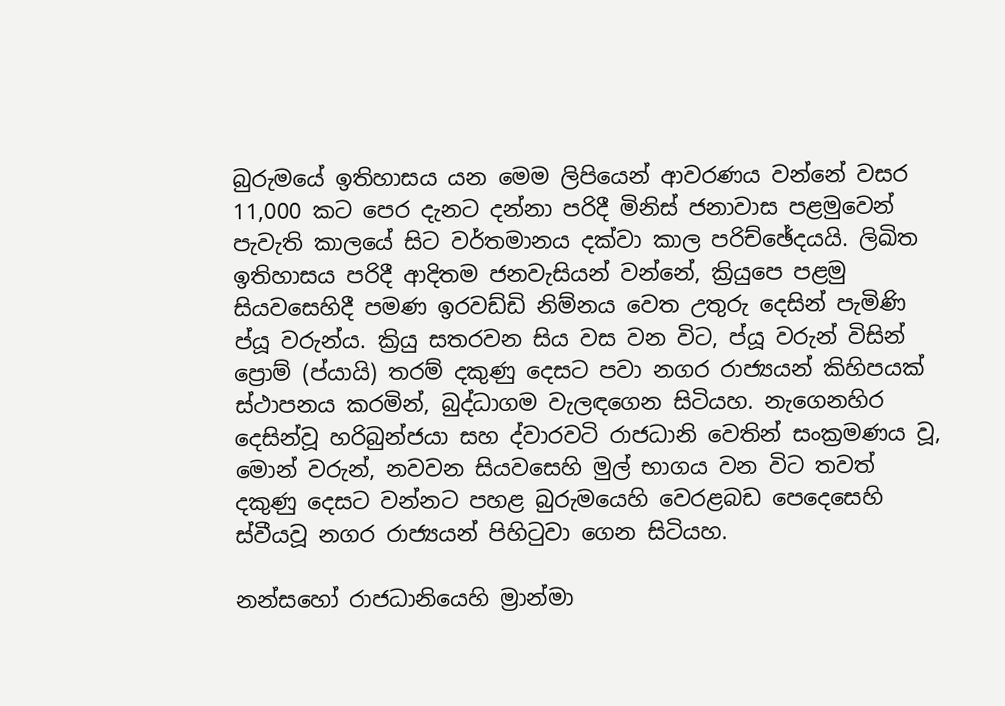බුරුමයේ ඉතිහාසය යන මෙම ලිපියෙන් ආවරණය වන්නේ වසර 11,000 කට පෙර දැනට දන්නා පරිදී මිනිස් ජනාවාස පළමුවෙන් පැවැති කාලයේ සිට වර්තමානය දක්වා කාල පරිච්ඡේදයයි. ලිඛිත ඉතිහාසය පරිදී ආදිතම ජනවැසියන් වන්නේ, ක්‍රියුපෙ පළමු සියවසෙහිදී පමණ ඉරවඩ්ඩි නිම්නය වෙත උතුරු දෙසින් පැමිණි ප්යූ වරුන්ය. ක්‍රියු සතරවන සිය වස වන විට, ප්යූ වරුන් විසින් ප්‍රොම් (ප්යායි) තරම් දකුණු දෙසට පවා නගර රාජ්‍යයන් කිහිපයක් ස්ථාපනය කරමින්, බුද්ධාගම වැලඳගෙන සිටියහ. නැගෙනහිර දෙසින්වූ හරිබුන්ජයා සහ ද්වාරවටි රාජධානි වෙතින් සංක්‍රමණය වූ, මොන් වරුන්, නවවන සියවසෙහි මුල් භාගය වන විට තවත් දකුණු දෙසට වන්නට පහළ බුරුමයෙහි වෙරළබඩ පෙදෙසෙහි ස්වීයවූ නගර රාජ්‍යයන් පිහිටුවා ගෙන සිටියහ.

නන්සහෝ රාජධානියෙහි ම්‍රාන්මා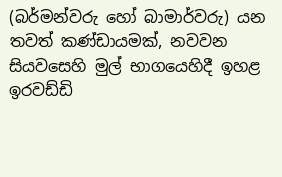(බර්මන්වරු හෝ බාමාර්වරු) යන තවත් කණ්ඩායමක්, නවවන සියවසෙහි මුල් භාගයෙහිදී ඉහළ ඉරවඩ්ඩි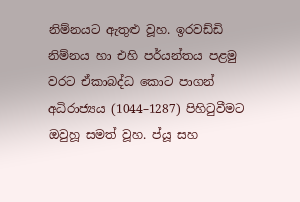නිම්නයට ඇතුළු වූහ. ඉරවඩ්ඩි නිම්නය හා එහි පර්යන්තය පළමු වරට ඒකාබද්ධ කොට පාගන් අධිරාජ්‍යය (1044–1287) පිහිටුවීමට ඔවුහූ සමත් වූහ. ප්යූ සහ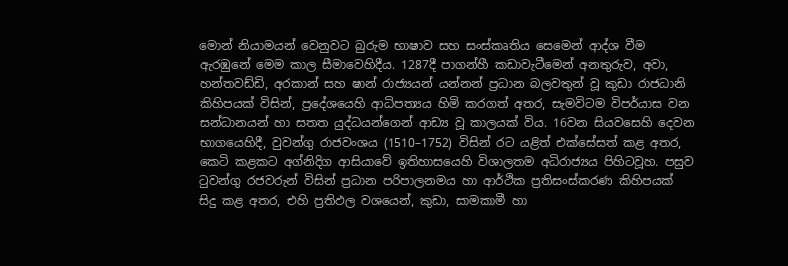මොන් නියාමයන් වෙනුවට බුරුම භාෂාව සහ සංස්කෘතිය සෙමෙන් ආද්ශ වීම ඇරඹුනේ මෙම කාල සීමාවෙහිදීය. 1287දී පාගන්හී කඩාවැටීමෙන් අනතුරුව, අවා, හන්තවඩ්ඩි, අරකාන් සහ ෂාන් රාජ්‍යයන් යන්නන් ප්‍රධාන බලවතුන් වූ කුඩා රාජධානි කිහිපයක් විසින්, ප්‍රදේශයෙහි ආධිපත්‍යය හිමි කරගත් අතර, සැමවිටම විපර්යාස වන සන්ධානයන් හා සතත යුද්ධයන්ගෙන් ආඩ්‍ය වූ කාලයක් විය. 16වන සියවසෙහි දෙවන භාගයෙහිදී, වුවන්ගු රාජවංශය (1510–1752) විසින් රට යළිත් එක්සේසත් කළ අතර, කෙටි කළකට අග්නිදිග ආසියාවේ ඉතිහාසයෙහි විශාලතම අධිරාජ්‍යය පිහිටවූහ. පසුව ටුවන්ගු රජවරුන් විසින් ප්‍රධාන පරිපාලනමය හා ආර්ථික ප්‍රතිසංස්කරණ කිහිපයක් සිදු කළ අතර, එහි ප්‍රතිඵල වශයෙන්, කුඩා, සාමකාමී හා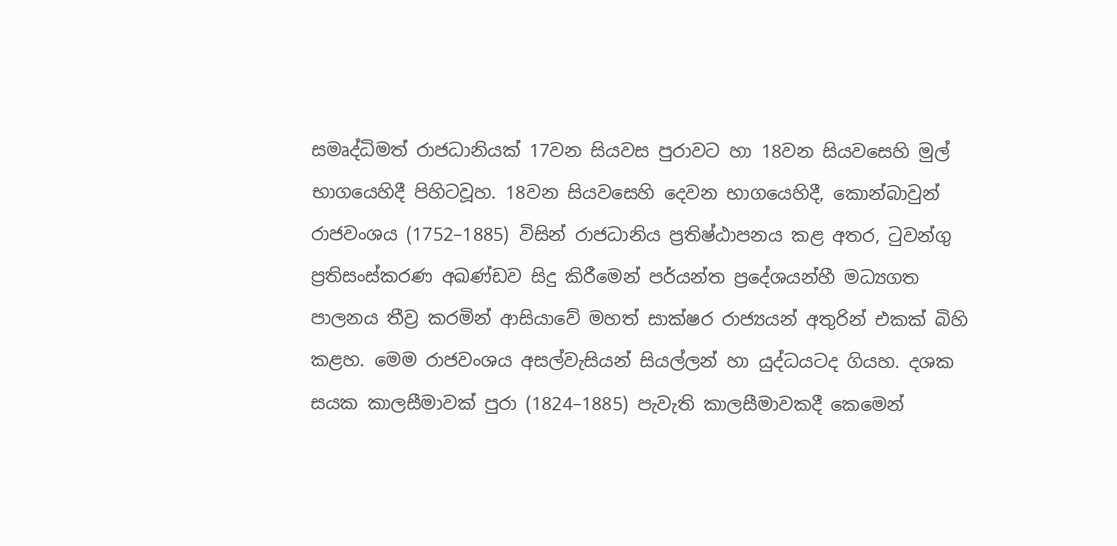සමෘද්ධිමත් රාජධානියක් 17වන සියවස පුරාවට හා 18වන සියවසෙහි මුල් භාගයෙහිදී පිහිටවූහ. 18වන සියවසෙහි දෙවන භාගයෙහිදී, කොන්බාවුන් රාජවංශය (1752–1885) විසින් රාජධානිය ප්‍රතිෂ්ඨාපනය කළ අතර, ටුවන්ගු ප්‍රතිසංස්කරණ අඛණ්ඩව සිදු කිරීමෙන් පර්යන්ත ප්‍රදේශයන්හී මධ්‍යගත පාලනය තීව්‍ර කරමින් ආසියාවේ මහත් සාක්ෂර රාජ්‍යයන් අතුරින් එකක් බිහි කළහ. මෙම රාජවංශය අසල්වැසියන් සියල්ලන් හා යුද්ධයටද ගියහ. දශක සයක කාලසීමාවක් පුරා (1824–1885) පැවැති කාලසීමාවකදී කෙමෙන්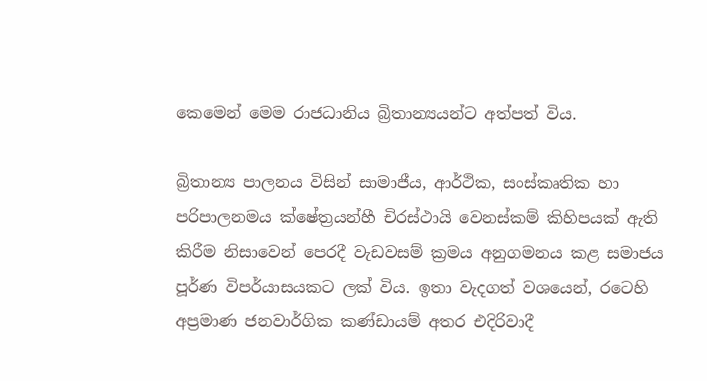කෙමෙන් මෙම රාජධානිය බ්‍රිතාන්‍යයන්ට අත්පත් විය.

බ්‍රිතාන්‍ය පාලනය විසින් සාමාජීය, ආර්ථික, සංස්කෘතික හා පරිපාලනමය ක්ෂේත්‍රයන්හී චිරස්ථායි වෙනස්කම් කිහිපයක් ඇති කිරීම නිසාවෙන් පෙරදී වැඩවසම් ක්‍රමය අනුගමනය කළ සමාජය පූර්ණ විපර්යාසයකට ලක් විය. ඉතා වැදගත් වශයෙන්, රටෙහි අප්‍රමාණ ජනවාර්ගික කණ්ඩායම් අතර එදිරිවාදී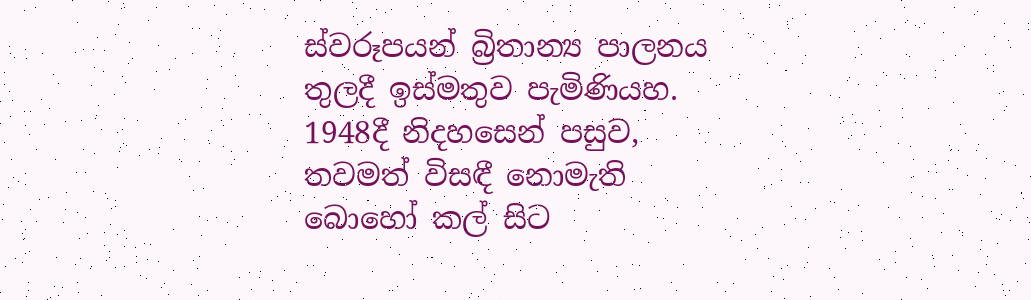ස්වරූපයන් බ්‍රිතාන්‍ය පාලනය තුලදී ඉස්මතුව පැමිණියහ. 1948දී නිදහසෙන් පසුව, තවමත් විසඳී නොමැති බොහෝ කල් සිට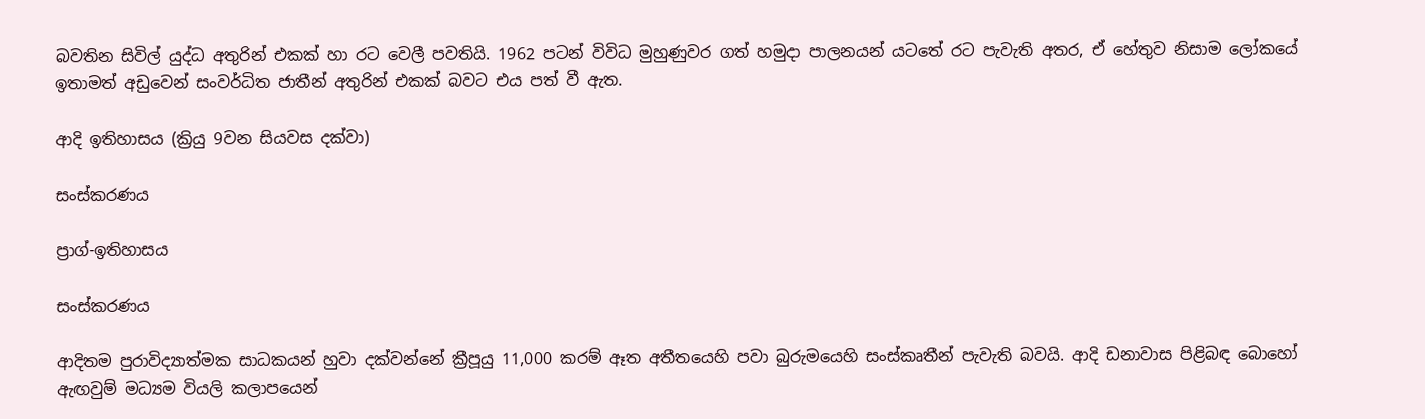බවතින සිවිල් යුද්ධ අතුරින් එකක් හා රට වෙලී පවතියි. 1962 පටන් විවිධ මුහුණුවර ගත් හමුදා පාලනයන් යටතේ රට පැවැති අතර, ඒ හේතුව නිසාම ලෝකයේ ඉතාමත් අඩුවෙන් සංවර්ධිත ජාතීන් අතුරින් එකක් බවට එය පත් වී ඇත.

ආදි ඉතිහාසය (ක්‍රියු 9වන සියවස දක්වා)

සංස්කරණය

ප්‍රාග්-ඉතිහාසය

සංස්කරණය

ආදිතම පුරාවිද්‍යාත්මක සාධකයන් හුවා දක්වන්නේ ක්‍රීපූයු 11,000 කරම් ඈත අතීතයෙහි පවා බුරුමයෙහි සංස්කෘතීන් පැවැති බවයි. ආදි ඩනාවාස පිළිබඳ බොහෝ ඇඟවුම් මධ්‍යම වියලි කලාපයෙන්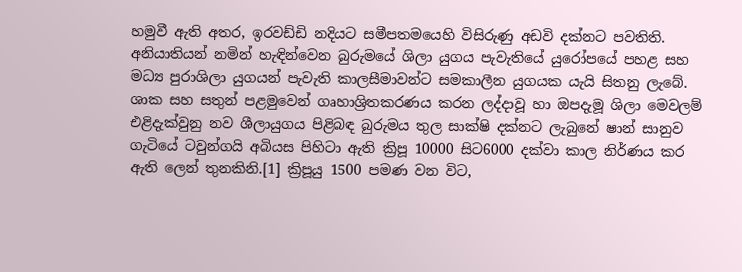හමුවී ඇති අතර, ඉරවඩ්ඩි නදියට සමීපතමයෙහි විසිරුණු අඩවි දක්නට පවතිති. අනියාතියන් නමින් හැඳින්වෙන බුරුමයේ ශිලා යුගය පැවැතියේ යුරෝපයේ පහළ සහ මධ්‍ය පුරාශිලා යුගයන් පැවැති කාලසීමාවන්ට සමකාලීන යුගයක යැයි සිතනු ලැබේ. ශාක සහ සතුන් පළමුවෙන් ගෘහාශ්‍රිතකරණය කරන ලද්දාවූ හා ඔපදැමූ ශිලා මෙවලම් එළිදැක්වුනු නව ශීලායුගය පිළිබඳ බුරුමය තුල සාක්ෂි දක්නට ලැබුනේ ෂාන් සානුව ගැටියේ ටවුන්ගයි අබියස පිහිටා ඇති ක්‍රිපූ 10000 සිට6000 දක්වා කාල නිර්ණය කර ඇති ලෙන් තුනකිනි.[1] ක්‍රිපූයු 1500 පමණ වන විට,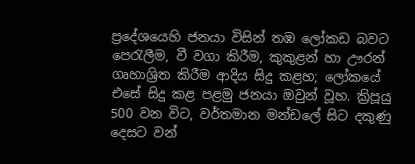ප්‍රදේශයෙහි ජනයා විසින් තඹ ලෝකඩ බවට පෙරැලීම, වී වගා කිරීම, කුකුළන් හා ඌරන් ගෘහාශ්‍රිත කිරීම ආදිය සිදු කළහ; ලෝකයේ එසේ සිදු කළ පළමු ජනයා ඔවුන් වූහ. ක්‍රිපූයු 500 වන විට, වර්තමාන මන්ඩලේ සිට දකුණු දෙසට වන්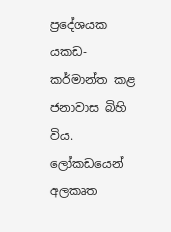ප්‍රදේශයක යකඩ-කර්මාන්ත කළ ජනාවාස බිහි විය. ලෝකඩයෙන් අලකෘත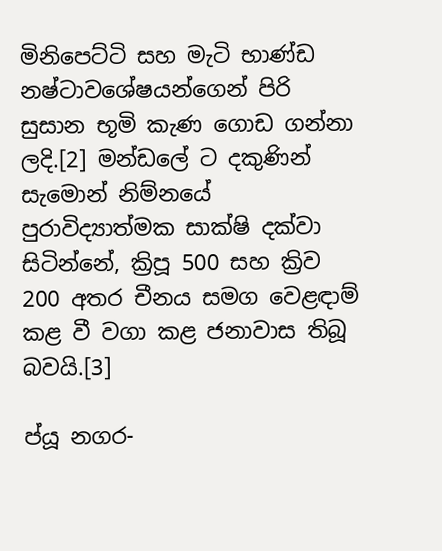මිනිපෙට්ටි සහ මැටි භාණ්ඩ නෂ්ටාවශේෂයන්ගෙන් පිරි සුසාන භූමි කැණ ගොඩ ගන්නා ලදි.[2] මන්ඩලේ ට දකුණින් සැමොන් නිම්නයේ පුරාවිද්‍යාත්මක සාක්ෂි දක්වා සිටින්නේ, ක්‍රිපූ 500 සහ ක්‍රිව 200 අතර චීනය සමග වෙළඳාම් කළ වී වගා කළ ජනාවාස තිබූ බවයි.[3]

ප්යූ නගර-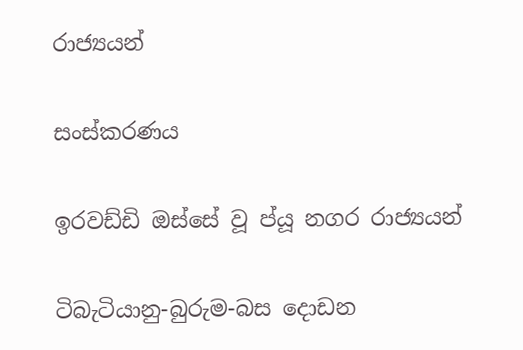රාජ්‍යයන්

සංස්කරණය

ඉරවඩ්ඩි ඔස්සේ වූ ප්යූ නගර රාජ්‍යයන්

ටිබැටියානු-බුරුම-බස දොඩන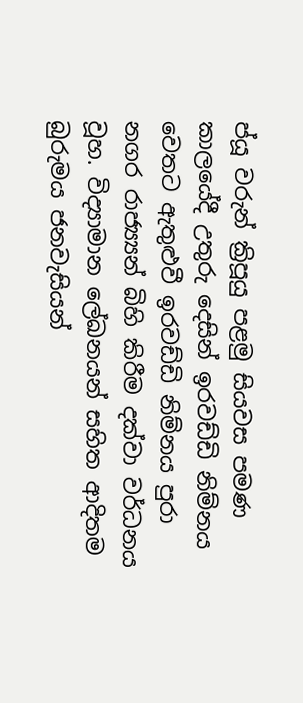ප්යූ වරුන් ක්‍රිපූයු පළමු සියවස පමණ කාලයේදී උතුරු දෙසින් ඉරවඩ්ඩි නිම්නය වෙතට ඇතුළුවී ඉරවඩ්ඩි නිම්නය පුරා නගර රාජ්‍ය්‍යන් බිහි කිරීම දක්වා වර්ධනය වූහ. විද්‍යාමාන ලේඛනයන් සහිත ආදිතම බුරුමය ජනවැසියන්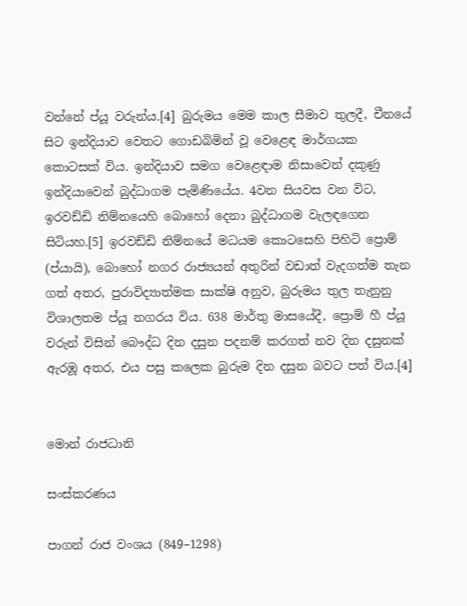වන්නේ ප්යූ වරුන්ය.[4] බුරුමය මෙම කාල සීමාව තුලදී, චීනයේ සිට ඉන්දියාව වෙතට ගොඩබිමින් වූ වෙළෙඳ මාර්ගයක කොටසක් විය. ඉන්දියාව සමග වෙළෙඳාම නිසාවෙන් දකුණු ඉන්දියාවෙන් බුද්ධාගම පැමිණියේය. 4වන සියවස වන විට, ඉරවඩ්ඩි නිම්නයෙහි බොහෝ දෙනා බුද්ධාගම වැලඳගෙන සිටියහ.[5] ඉරවඩ්ඩි නිම්නයේ මධයම කොටසෙහි පිහිටි ප්‍රොම් (ප්යායි), බොහෝ නගර රාජ්‍යයන් අතුරින් වඩාත් වැදගත්ම තැන ගත් අතර, පුරාවිද්‍යාත්මක සාක්ෂි අනුව, බුරුමය තුල තැනුනු විශාලතම ප්යූ නගරය විය. 638 මාර්තු මාසයේදී, ප්‍රොම් හී ප්යූ වරුන් විසින් බෞද්ධ දින දසුන පදනම් කරගත් නව දින දසුනක් ඇරඹූ අතර, එය පසු කලෙක බුරුම දින දසුන බවට පත් විය.[4]


මොන් රාජධානි

සංස්කරණය

පාගන් රාජ වංශය (849–1298)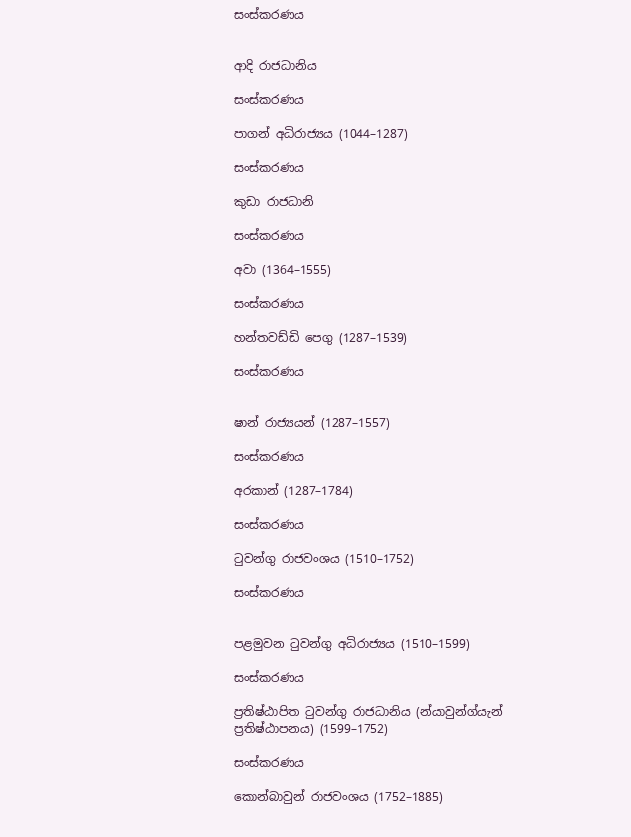සංස්කරණය


ආදි රාජධානිය

සංස්කරණය

පාගන් අධිරාජ්‍යය (1044–1287)

සංස්කරණය

කුඩා රාජධානි

සංස්කරණය

අවා (1364–1555)

සංස්කරණය

හන්තවඩ්ඩි පෙගු (1287–1539)

සංස්කරණය


ෂාන් රාජ්‍යයන් (1287–1557)

සංස්කරණය

අරකාන් (1287–1784)

සංස්කරණය

ටුවන්ගු රාජවංශය (1510–1752)

සංස්කරණය


පළමුවන ටුවන්ගු අධිරාජ්‍යය (1510–1599)

සංස්කරණය

ප්‍රතිෂ්ඨාපිත ටුවන්ගු රාජධානිය (න්යාවුන්ග්යැන් ප්‍රතිෂ්ඨාපනය) (1599–1752)

සංස්කරණය

කොන්බාවුන් රාජවංශය (1752–1885)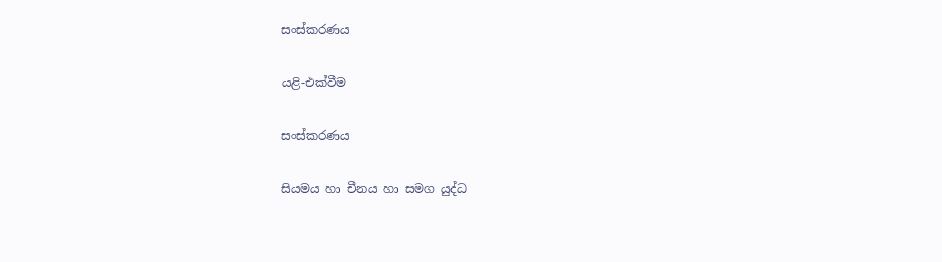සංස්කරණය

යළි-එක්වීම

සංස්කරණය

සියමය හා චීනය හා සමග යුද්ධ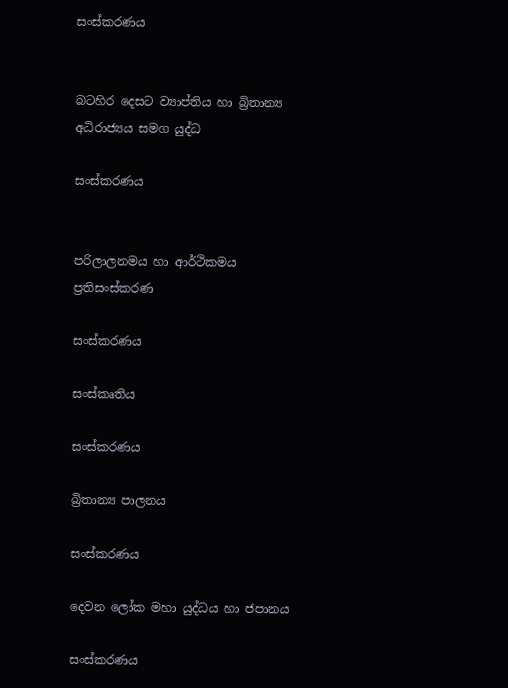සංස්කරණය


බටහිර දෙසට ව්‍යාප්තිය හා බ්‍රිතාන්‍ය අධිරාජ්‍යය සමග යුද්ධ

සංස්කරණය


පරිලාලනමය හා ආර්ථිකමය ප්‍රතිසංස්කරණ

සංස්කරණය

සංස්කෘතිය

සංස්කරණය

බ්‍රිතාන්‍ය පාලනය

සංස්කරණය

දෙවන ලෝක මහා යුද්ධය හා ජපානය

සංස්කරණය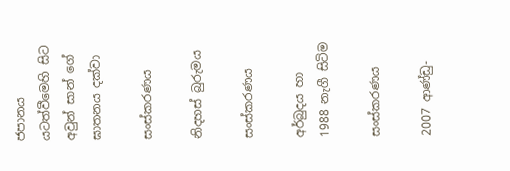ජපානය යටත්වීමෙහි සිට අවුන් සාන් ගේ ඝාතනය දක්වා

සංස්කරණය

නිදහස් බුරුමය

සංස්කරණය

අර්බුදය හා 1988 නැගී සිටිම

සංස්කරණය

2007 ආණ්ඩු-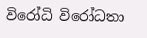විරෝධි විරෝධතා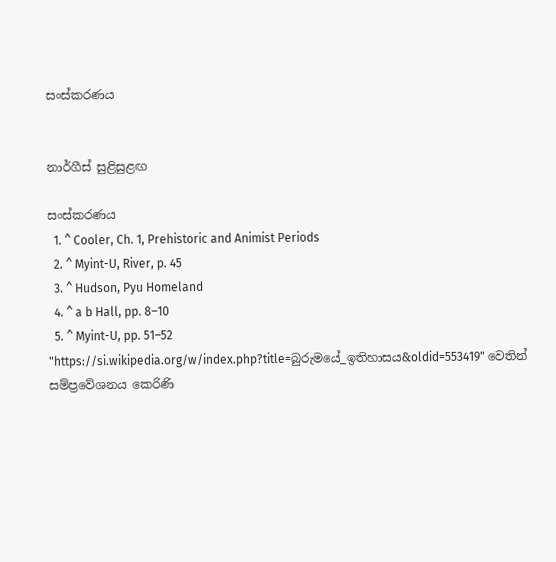සංස්කරණය


නාර්ගීස් සුළිසුළඟ

සංස්කරණය
  1. ^ Cooler, Ch. 1, Prehistoric and Animist Periods
  2. ^ Myint-U, River, p. 45
  3. ^ Hudson, Pyu Homeland
  4. ^ a b Hall, pp. 8–10
  5. ^ Myint-U, pp. 51–52
"https://si.wikipedia.org/w/index.php?title=බුරුමයේ_ඉතිහාසය&oldid=553419" වෙතින් සම්ප්‍රවේශනය කෙරිණි